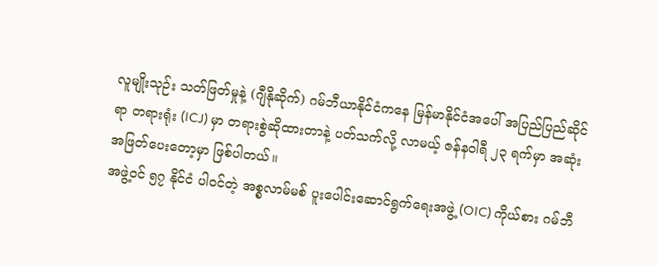လူမျိုးသုဉ်း သတ်ဖြတ်မှုနဲ့ (ဂျီနိုဆိုက်) ဂမ်ဘီယာနိုင်ငံကနေ မြန်မာနိုင်ငံအပေါ် အပြည်ပြည်ဆိုင်ရာ တရားရုံး (ICJ) မှာ တရားစွဲဆိုထားတာနဲ့ ပတ်သက်လို့ လာမယ့် ဇန်နဝါရီ ၂၃ ရက်မှာ အဆုံးအဖြတ်ပေးတော့မှာ ဖြစ်ပါတယ်။
အဖွဲ့ဝင် ၅၇ နိုင်ငံ ပါဝင်တဲ့ အစ္စလာမ်မစ် ပူးပေါင်းဆောင်ရွက်ရေးအဖွဲ့ (OIC) ကိုယ်စား ဂမ်ဘီ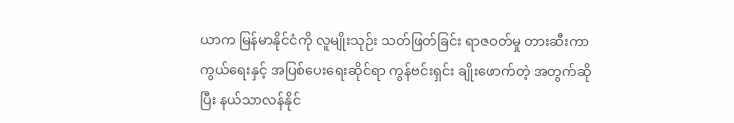ယာက မြန်မာနိုင်ငံကို လူမျိုးသုဉ်း သတ်ဖြတ်ခြင်း ရာဇဝတ်မှု တားဆီးကာကွယ်ရေးနှင့် အပြစ်ပေးရေးဆိုင်ရာ ကွန်ဗင်းရှင်း ချိုးဖောက်တဲ့ အတွက်ဆိုပြီး နယ်သာလန်နိုင်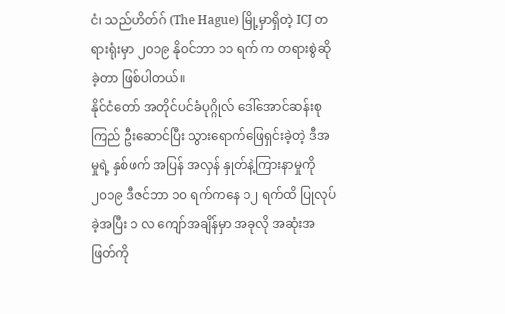ငံ၊ သည်ဟိတ်ဂ် (The Hague) မြို့မှာရှိတဲ့ ICJ တရားရုံးမှာ ၂၀၁၉ နိုဝင်ဘာ ၁၁ ရက် က တရားစွဲဆိုခဲ့တာ ဖြစ်ပါတယ်။
နိုင်ငံတော် အတိုင်ပင်ခံပုဂ္ဂိုလ် ဒေါ်အောင်ဆန်းစုကြည် ဦးဆောင်ပြီး သွားရောက်ဖြေရှင်းခဲ့တဲ့ ဒီအမှုရဲ့ နှစ်ဖက် အပြန် အလှန် နှုတ်နဲ့ကြားနာမှုကို ၂၀၁၉ ဒီဇင်ဘာ ၁၀ ရက်ကနေ ၁၂ ရက်ထိ ပြုလုပ်ခဲ့အပြီး ၁ လ ကျော်အချိန်မှာ အခုလို အဆုံးအဖြတ်ကို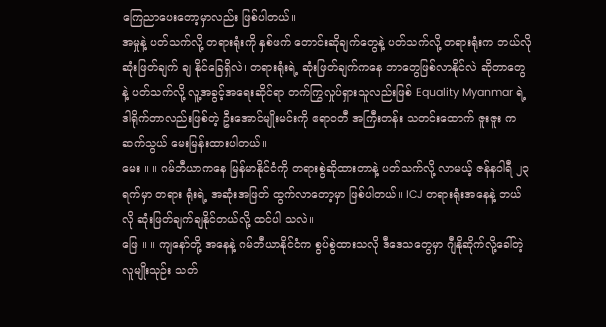ကြေညာပေးတော့မှာလည်း ဖြစ်ပါတယ်။
အမှုနဲ့ ပတ်သက်လို့ တရားရုံးကို နှစ်ဖက် တောင်းဆိုချက်တွေနဲ့ ပတ်သက်လို့ တရားရုံးက ဘယ်လို ဆုံးဖြတ်ချက် ချ နိုင်ခြေရှိလဲ၊ တရားရုံးရဲ့ ဆုံးဖြတ်ချက်ကနေ ဘာတွေဖြစ်လာနိုင်လဲ ဆိုတာတွေနဲ့ ပတ်သက်လို့ လူ့အခွင့်အရေးဆိုင်ရာ တက်ကြွလှုပ်ရှားသူလည်းဖြစ် Equality Myanmar ရဲ့ ဒါရိုက်တာလည်းဖြစ်တဲ့ ဦးအောင်မျိုးမင်းကို ဧရာဝတီ အကြီးတန်း သတင်းထောက် ဇူးဇူး က ဆက်သွယ် မေးမြန်းထားပါတယ်။
မေး ။ ။ ဂမ်ဘီယာကနေ မြန်မာနိုင်ငံကို တရားစွဲဆိုထားတာနဲ့ ပတ်သက်လို့ လာမယ့် ဇန်နဝါရီ ၂၃ ရက်မှာ တရား ရုံးရဲ့ အဆုံးအဖြတ် ထွက်လာတော့မှာ ဖြစ်ပါတယ်။ ICJ တရားရုံးအနေနဲ့ ဘယ်လို ဆုံးဖြတ်ချက်ချနိုင်တယ်လို့ ထင်ပါ သလဲ။
ဖြေ ။ ။ ကျနော်တို့ အနေနဲ့ ဂမ်ဘီယာနိုင်ငံက စွပ်စွဲထားသလို ဒီဒေသတွေမှာ ဂျီနိုဆိုက်လို့ခေါ်တဲ့ လူမျိုးသုဉ်း သတ်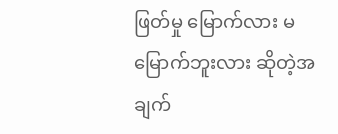ဖြတ်မှု မြောက်လား မမြောက်ဘူးလား ဆိုတဲ့အချက်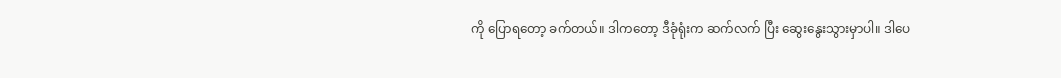ကို ပြောရတော့ ခက်တယ်။ ဒါကတော့ ဒီခုံရုံးက ဆက်လက် ပြီး ဆွေးနွေးသွားမှာပါ။ ဒါပေ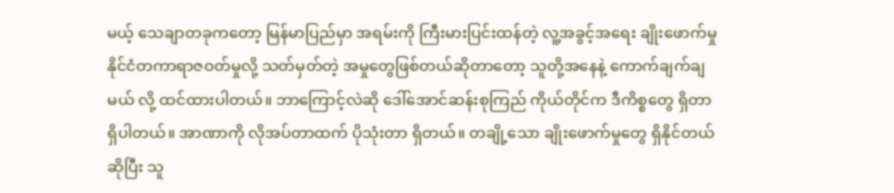မယ့် သေချာတခုကတော့ မြန်မာပြည်မှာ အရမ်းကို ကြီးမားပြင်းထန်တဲ့ လူ့အခွင့်အရေး ချိုးဖောက်မှု နိုင်ငံတကာရာဇဝတ်မှုလို့ သတ်မှတ်တဲ့ အမှုတွေဖြစ်တယ်ဆိုတာတော့ သူတို့အနေနဲ့ ကောက်ချက်ချမယ် လို့ ထင်ထားပါတယ်။ ဘာကြောင့်လဲဆို ဒေါ်အောင်ဆန်းစုကြည် ကိုယ်တိုင်က ဒီကိစ္စတွေ ရှိတာရှိပါတယ်။ အာဏာကို လိုအပ်တာထက် ပိုသုံးတာ ရှိတယ်။ တချို့သော ချိုးဖောက်မှုတွေ ရှိနိုင်တယ်ဆိုပြီး သူ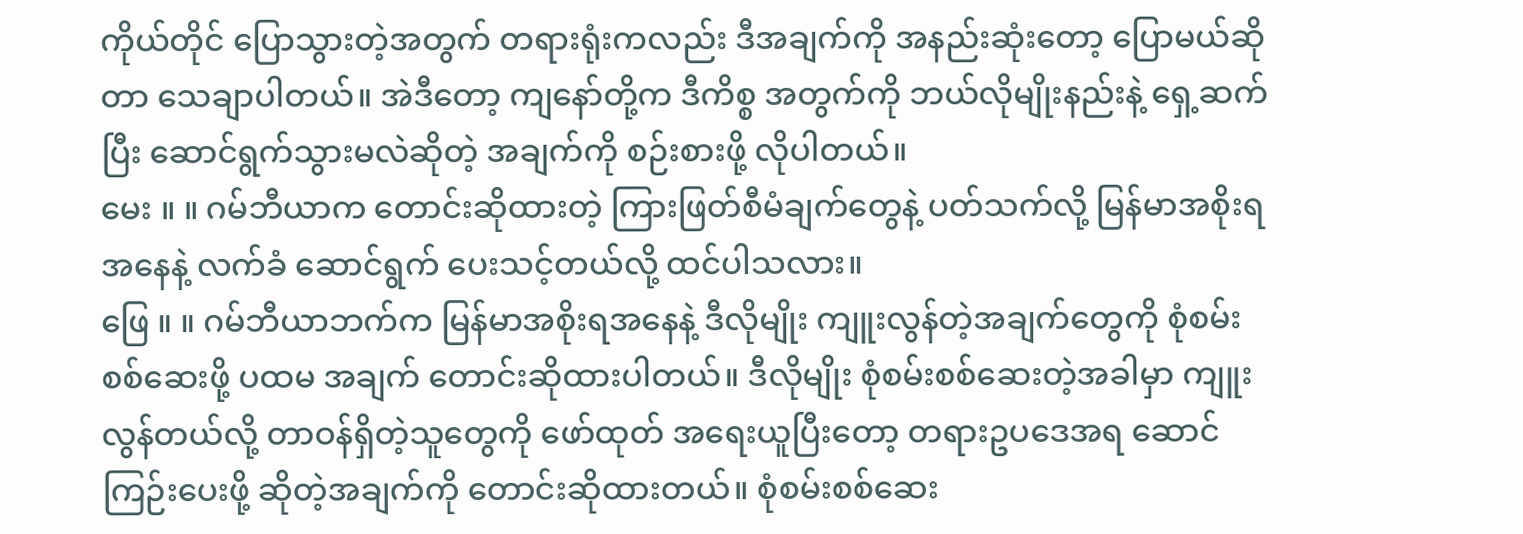ကိုယ်တိုင် ပြောသွားတဲ့အတွက် တရားရုံးကလည်း ဒီအချက်ကို အနည်းဆုံးတော့ ပြောမယ်ဆိုတာ သေချာပါတယ်။ အဲဒီတော့ ကျနော်တို့က ဒီကိစ္စ အတွက်ကို ဘယ်လိုမျိုးနည်းနဲ့ ရှေ့ဆက်ပြီး ဆောင်ရွက်သွားမလဲဆိုတဲ့ အချက်ကို စဉ်းစားဖို့ လိုပါတယ်။
မေး ။ ။ ဂမ်ဘီယာက တောင်းဆိုထားတဲ့ ကြားဖြတ်စီမံချက်တွေနဲ့ ပတ်သက်လို့ မြန်မာအစိုးရအနေနဲ့ လက်ခံ ဆောင်ရွက် ပေးသင့်တယ်လို့ ထင်ပါသလား။
ဖြေ ။ ။ ဂမ်ဘီယာဘက်က မြန်မာအစိုးရအနေနဲ့ ဒီလိုမျိုး ကျူးလွန်တဲ့အချက်တွေကို စုံစမ်းစစ်ဆေးဖို့ ပထမ အချက် တောင်းဆိုထားပါတယ်။ ဒီလိုမျိုး စုံစမ်းစစ်ဆေးတဲ့အခါမှာ ကျူးလွန်တယ်လို့ တာဝန်ရှိတဲ့သူတွေကို ဖော်ထုတ် အရေးယူပြီးတော့ တရားဥပဒေအရ ဆောင်ကြဉ်းပေးဖို့ ဆိုတဲ့အချက်ကို တောင်းဆိုထားတယ်။ စုံစမ်းစစ်ဆေး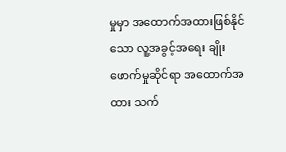မှုမှာ အထောက်အထားဖြစ်နိုင်သော လူ့အခွင့်အရေး ချိုးဖောက်မှုဆိုင်ရာ အထောက်အထား သက်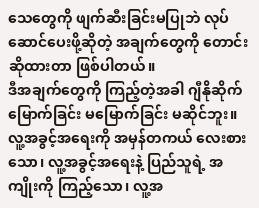သေတွေကို ဖျက်ဆီးခြင်းမပြုဘဲ လုပ်ဆောင်ပေးဖို့ဆိုတဲ့ အချက်တွေကို တောင်းဆိုထားတာ ဖြစ်ပါတယ်။
ဒီအချက်တွေကို ကြည့်တဲ့အခါ ဂျီနိုဆိုက် မြောက်ခြင်း မမြောက်ခြင်း မဆိုင်ဘူး။ လူ့အခွင့်အရေးကို အမှန်တကယ် လေးစားသော၊ လူ့အခွင့်အရေးနဲ့ ပြည်သူရဲ့ အကျိုးကို ကြည့်သော၊ လူ့အ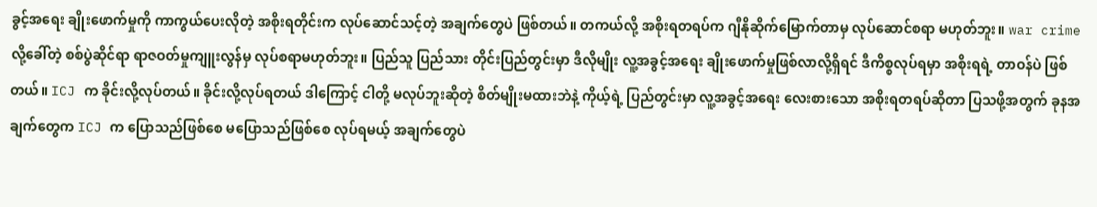ခွင့်အရေး ချိုးဖောက်မှုကို ကာကွယ်ပေးလိုတဲ့ အစိုးရတိုင်းက လုပ်ဆောင်သင့်တဲ့ အချက်တွေပဲ ဖြစ်တယ်။ တကယ်လို့ အစိုးရတရပ်က ဂျီနိုဆိုက်မြောက်တာမှ လုပ်ဆောင်စရာ မဟုတ်ဘူး။ war crime လို့ခေါ်တဲ့ စစ်ပွဲဆိုင်ရာ ရာဇဝတ်မှုကျူးလွန်မှ လုပ်စရာမဟုတ်ဘူး။ ပြည်သူ ပြည်သား တိုင်းပြည်တွင်းမှာ ဒီလိုမျိုး လူ့အခွင့်အရေး ချိုးဖောက်မှုဖြစ်လာလို့ရှိရင် ဒီကိစ္စလုပ်ရမှာ အစိုးရရဲ့ တာဝန်ပဲ ဖြစ်တယ်။ ICJ က ခိုင်းလို့လုပ်တယ်။ ခိုင်းလို့လုပ်ရတယ် ဒါကြောင့် ငါတို့ မလုပ်ဘူးဆိုတဲ့ စိတ်မျိုးမထားဘဲနဲ့ ကိုယ့်ရဲ့ ပြည်တွင်းမှာ လူ့အခွင့်အရေး လေးစားသော အစိုးရတရပ်ဆိုတာ ပြသဖို့အတွက် ခုနအချက်တွေက ICJ က ပြောသည်ဖြစ်စေ မပြောသည်ဖြစ်စေ လုပ်ရမယ့် အချက်တွေပဲ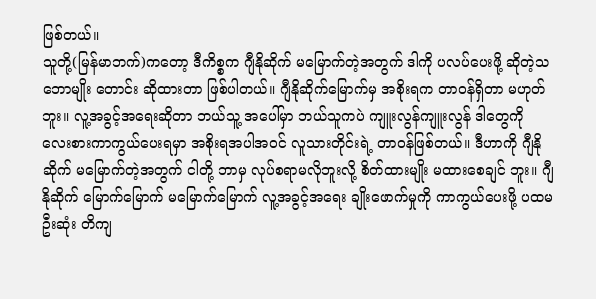ဖြစ်တယ်။
သူတို့(မြန်မာဘက်)ကတော့ ဒီကိစ္စက ဂျီနိုဆိုက် မမြောက်တဲ့အတွက် ဒါကို ပလပ်ပေးဖို့ ဆိုတဲ့သဘောမျိုး တောင်း ဆိုထားတာ ဖြစ်ပါတယ်။ ဂျီနိုဆိုက်မြောက်မှ အစိုးရက တာဝန်ရှိတာ မဟုတ်ဘူး။ လူ့အခွင့်အရေးဆိုတာ ဘယ်သူ့ အပေါ်မှာ ဘယ်သူကပဲ ကျူးလွန်ကျူးလွန် ဒါတွေကို လေးစားကာကွယ်ပေးရမှာ အစိုးရအပါအဝင် လူသားတိုင်းရဲ့ တာဝန်ဖြစ်တယ်။ ဒီဟာကို ဂျီနိုဆိုက် မမြောက်တဲ့အတွက် ငါတို့ ဘာမှ လုပ်စရာမလိုဘူးလို့ စိတ်ထားမျိုး မထားစေချင် ဘူး။ ဂျီနိုဆိုက် မြောက်မြောက် မမြောက်မြောက် လူ့အခွင့်အရေး ချိုးဖောက်မှုကို ကာကွယ်ပေးဖို့ ပထမဦးဆုံး တိကျ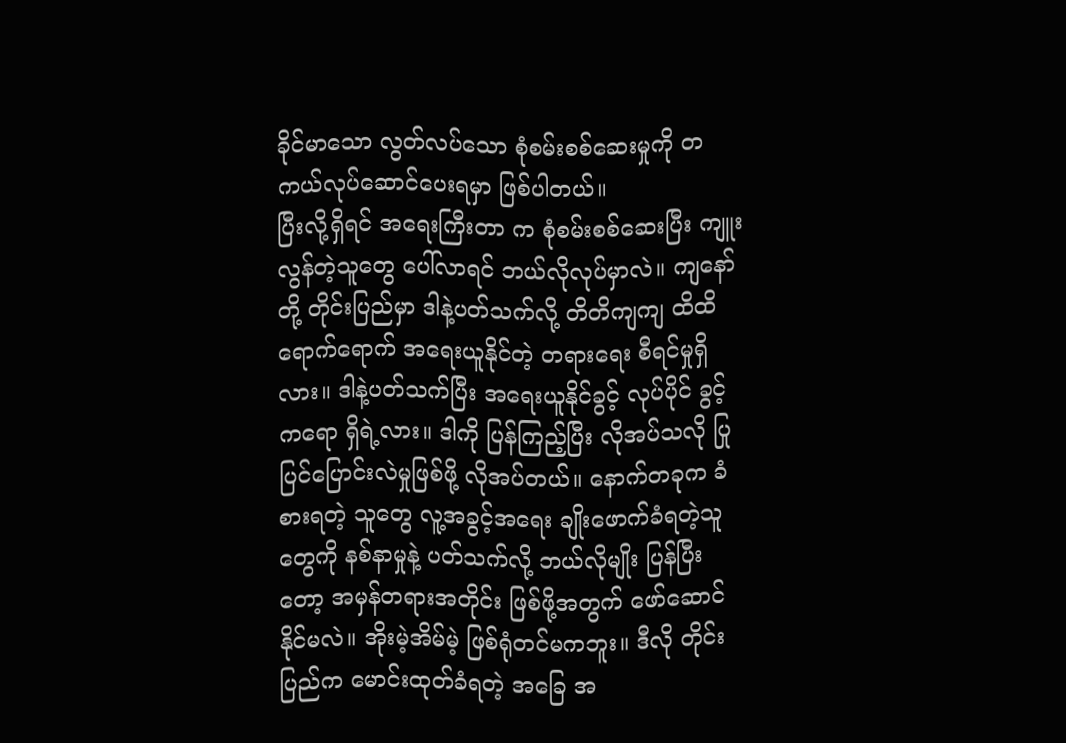ခိုင်မာသော လွတ်လပ်သော စုံစမ်းစစ်ဆေးမှုကို တကယ်လုပ်ဆောင်ပေးရမှာ ဖြစ်ပါတယ်။
ပြီးလို့ရှိရင် အရေးကြီးတာ က စုံစမ်းစစ်ဆေးပြီး ကျူးလွန်တဲ့သူတွေ ပေါ်လာရင် ဘယ်လိုလုပ်မှာလဲ။ ကျနော်တို့ တိုင်းပြည်မှာ ဒါနဲ့ပတ်သက်လို့ တိတိကျကျ ထိထိရောက်ရောက် အရေးယူနိုင်တဲ့ တရားရေး စီရင်မှုရှိလား။ ဒါနဲ့ပတ်သက်ပြီး အရေးယူနိုင်ခွင့် လုပ်ပိုင် ခွင့်ကရော ရှိရဲ့လား။ ဒါကို ပြန်ကြည့်ပြီး လိုအပ်သလို ပြုပြင်ပြောင်းလဲမှုဖြစ်ဖို့ လိုအပ်တယ်။ နောက်တခုက ခံစားရတဲ့ သူတွေ လူ့အခွင့်အရေး ချိုးဖောက်ခံရတဲ့သူတွေကို နစ်နာမှုနဲ့ ပတ်သက်လို့ ဘယ်လိုမျိုး ပြန်ပြီးတော့ အမှန်တရားအတိုင်း ဖြစ်ဖို့အတွက် ဖော်ဆောင်နိုင်မလဲ။ အိုးမဲ့အိမ်မဲ့ ဖြစ်ရုံတင်မကဘူး။ ဒီလို တိုင်းပြည်က မောင်းထုတ်ခံရတဲ့ အခြေ အ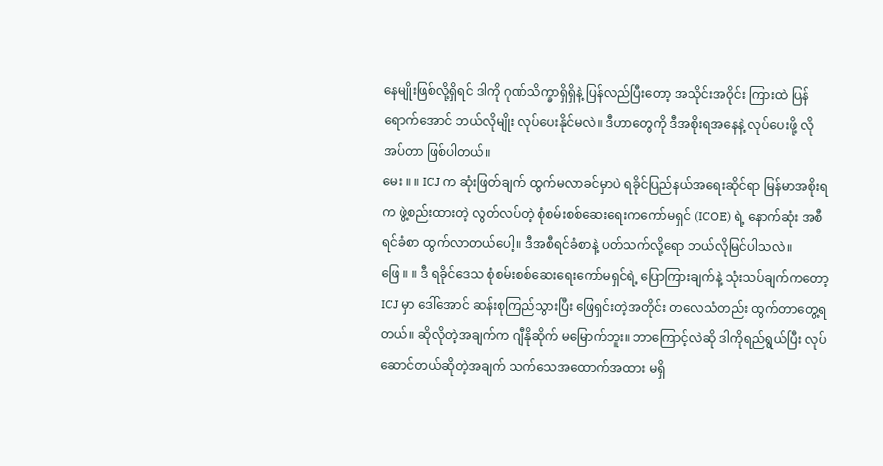နေမျိုးဖြစ်လို့ရှိရင် ဒါကို ဂုဏ်သိက္ခာရှိရှိနဲ့ ပြန်လည်ပြီးတော့ အသိုင်းအဝိုင်း ကြားထဲ ပြန်ရောက်အောင် ဘယ်လိုမျိုး လုပ်ပေးနိုင်မလဲ။ ဒီဟာတွေကို ဒီအစိုးရအနေနဲ့ လုပ်ပေးဖို့ လိုအပ်တာ ဖြစ်ပါတယ်။
မေး ။ ။ ICJ က ဆုံးဖြတ်ချက် ထွက်မလာခင်မှာပဲ ရခိုင်ပြည်နယ်အရေးဆိုင်ရာ မြန်မာအစိုးရက ဖွဲ့စည်းထားတဲ့ လွတ်လပ်တဲ့ စုံစမ်းစစ်ဆေးရေးကကော်မရှင် (ICOE) ရဲ့ နောက်ဆုံး အစီရင်ခံစာ ထွက်လာတယ်ပေါ့။ ဒီအစီရင်ခံစာနဲ့ ပတ်သက်လို့ရော ဘယ်လိုမြင်ပါသလဲ။
ဖြေ ။ ။ ဒီ ရခိုင်ဒေသ စုံစမ်းစစ်ဆေးရေးကော်မရှင်ရဲ့ ပြောကြားချက်နဲ့ သုံးသပ်ချက်ကတော့ ICJ မှာ ဒေါ်အောင် ဆန်းစုကြည်သွားပြီး ဖြေရှင်းတဲ့အတိုင်း တလေသံတည်း ထွက်တာတွေ့ရတယ်။ ဆိုလိုတဲ့အချက်က ဂျီနိုဆိုက် မမြောက်ဘူး။ ဘာကြောင့်လဲဆို ဒါကိုရည်ရွယ်ပြီး လုပ်ဆောင်တယ်ဆိုတဲ့အချက် သက်သေအထောက်အထား မရှိ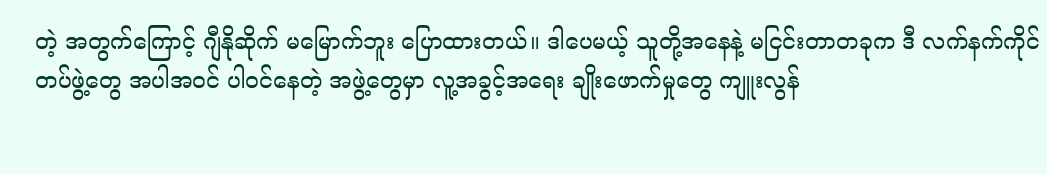တဲ့ အတွက်ကြောင့် ဂျီနိုဆိုက် မမြောက်ဘူး ပြောထားတယ်။ ဒါပေမယ့် သူတို့အနေနဲ့ မငြင်းတာတခုက ဒီ လက်နက်ကိုင် တပ်ဖွဲ့တွေ အပါအဝင် ပါဝင်နေတဲ့ အဖွဲ့တွေမှာ လူ့အခွင့်အရေး ချိုးဖောက်မှုတွေ ကျူးလွန်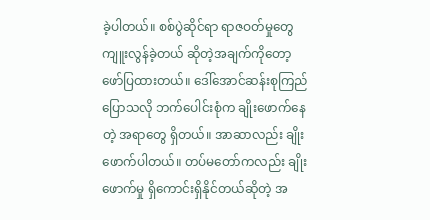ခဲ့ပါတယ်။ စစ်ပွဲဆိုင်ရာ ရာဇဝတ်မှုတွေ ကျူးလွန်ခဲ့တယ် ဆိုတဲ့အချက်ကိုတော့ ဖော်ပြထားတယ်။ ဒေါ်အောင်ဆန်းစုကြည် ပြောသလို ဘက်ပေါင်းစုံက ချိုးဖောက်နေတဲ့ အရာတွေ ရှိတယ်။ အာဆာလည်း ချိုးဖောက်ပါတယ်။ တပ်မတော်ကလည်း ချိုးဖောက်မှု ရှိကောင်းရှိနိုင်တယ်ဆိုတဲ့ အ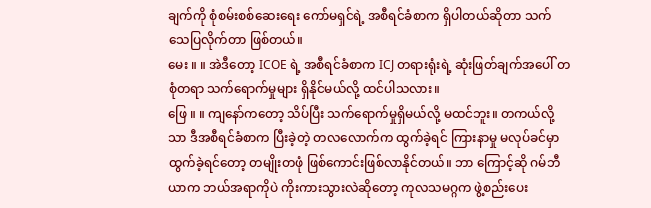ချက်ကို စုံစမ်းစစ်ဆေးရေး ကော်မရှင်ရဲ့ အစီရင်ခံစာက ရှိပါတယ်ဆိုတာ သက်သေပြလိုက်တာ ဖြစ်တယ်။
မေး ။ ။ အဲဒီတော့ ICOE ရဲ့ အစီရင်ခံစာက ICJ တရားရုံးရဲ့ ဆုံးဖြတ်ချက်အပေါ် တစုံတရာ သက်ရောက်မှုများ ရှိနိုင်မယ်လို့ ထင်ပါသလား။
ဖြေ ။ ။ ကျနော်ကတော့ သိပ်ပြီး သက်ရောက်မှုရှိမယ်လို့ မထင်ဘူး။ တကယ်လို့သာ ဒီအစီရင်ခံစာက ပြီးခဲ့တဲ့ တလလောက်က ထွက်ခဲ့ရင် ကြားနာမှု မလုပ်ခင်မှာ ထွက်ခဲ့ရင်တော့ တမျိုးတဖုံ ဖြစ်ကောင်းဖြစ်လာနိုင်တယ်။ ဘာ ကြောင့်ဆို ဂမ်ဘီယာက ဘယ်အရာကိုပဲ ကိုးကားသွားလဲဆိုတော့ ကုလသမဂ္ဂက ဖွဲ့စည်းပေး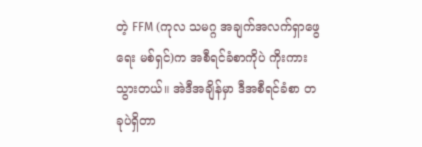တဲ့ FFM (ကုလ သမဂ္ဂ အချက်အလက်ရှာဖွေရေး မစ်ရှင်)က အစီရင်ခံစာကိုပဲ ကိုးကားသွားတယ်။ အဲဒီအချိန်မှာ ဒီအစီရင်ခံစာ တခုပဲရှိတာ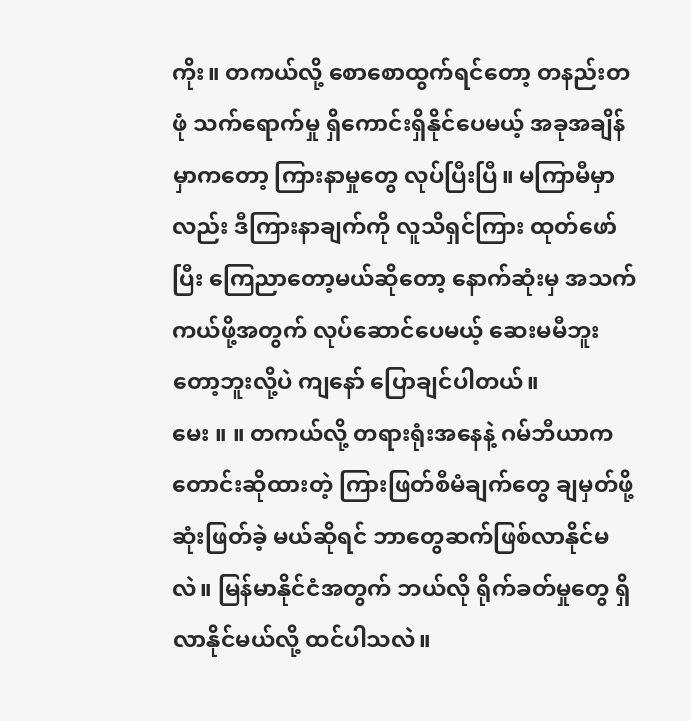ကိုး။ တကယ်လို့ စောစောထွက်ရင်တော့ တနည်းတဖုံ သက်ရောက်မှု ရှိကောင်းရှိနိုင်ပေမယ့် အခုအချိန်မှာကတော့ ကြားနာမှုတွေ လုပ်ပြီးပြီ။ မကြာမီမှာလည်း ဒီကြားနာချက်ကို လူသိရှင်ကြား ထုတ်ဖော်ပြီး ကြေညာတော့မယ်ဆိုတော့ နောက်ဆုံးမှ အသက်ကယ်ဖို့အတွက် လုပ်ဆောင်ပေမယ့် ဆေးမမီဘူးတော့ဘူးလို့ပဲ ကျနော် ပြောချင်ပါတယ်။
မေး ။ ။ တကယ်လို့ တရားရုံးအနေနဲ့ ဂမ်ဘီယာက တောင်းဆိုထားတဲ့ ကြားဖြတ်စီမံချက်တွေ ချမှတ်ဖို့ ဆုံးဖြတ်ခဲ့ မယ်ဆိုရင် ဘာတွေဆက်ဖြစ်လာနိုင်မလဲ။ မြန်မာနိုင်ငံအတွက် ဘယ်လို ရိုက်ခတ်မှုတွေ ရှိလာနိုင်မယ်လို့ ထင်ပါသလဲ။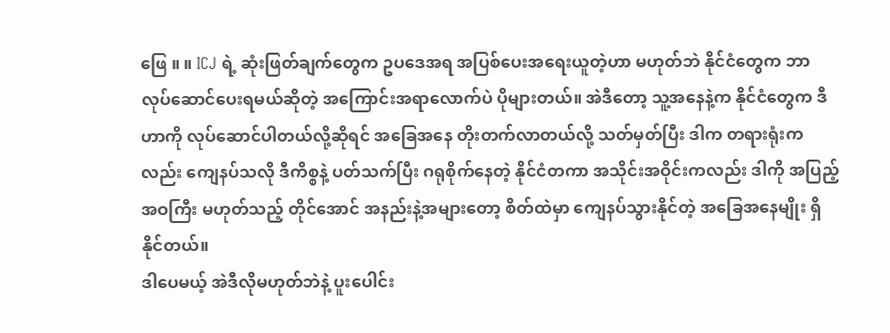ဖြေ ။ ။ ICJ ရဲ့ ဆုံးဖြတ်ချက်တွေက ဥပဒေအရ အပြစ်ပေးအရေးယူတဲ့ဟာ မဟုတ်ဘဲ နိုင်ငံတွေက ဘာ လုပ်ဆောင်ပေးရမယ်ဆိုတဲ့ အကြောင်းအရာလောက်ပဲ ပိုများတယ်။ အဲဒီတော့ သူ့အနေနဲ့က နိုင်ငံတွေက ဒီဟာကို လုပ်ဆောင်ပါတယ်လို့ဆိုရင် အခြေအနေ တိုးတက်လာတယ်လို့ သတ်မှတ်ပြီး ဒါက တရားရုံးကလည်း ကျေနပ်သလို ဒီကိစ္စနဲ့ ပတ်သက်ပြီး ဂရုစိုက်နေတဲ့ နိုင်ငံတကာ အသိုင်းအဝိုင်းကလည်း ဒါကို အပြည့်အဝကြီး မဟုတ်သည့် တိုင်အောင် အနည်းနဲ့အများတော့ စိတ်ထဲမှာ ကျေနပ်သွားနိုင်တဲ့ အခြေအနေမျိုး ရှိနိုင်တယ်။
ဒါပေမယ့် အဲဒီလိုမဟုတ်ဘဲနဲ့ ပူးပေါင်း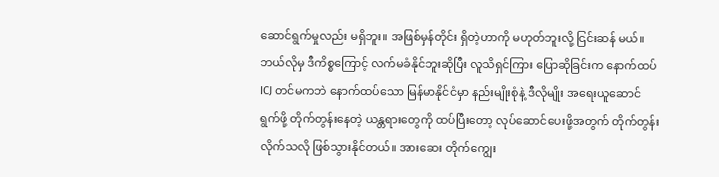ဆောင်ရွက်မှုလည်း မရှိဘူး။ အဖြစ်မှန်တိုင်း ရှိတဲ့ဟာကို မဟုတ်ဘူးလို့ ငြင်းဆန် မယ်။ ဘယ်လိုမှ ဒီကိစ္စကြောင့် လက်မခံနိုင်ဘူးဆိုပြီး လူသိရှင်ကြား ပြောဆိုခြင်းက နောက်ထပ် ICJ တင်မကဘဲ နောက်ထပ်သော မြန်မာနိုင်ငံမှာ နည်းမျိုးစုံနဲ့ ဒီလိုမျိုး အရေးယူဆောင်ရွက်ဖို့ တိုက်တွန်းနေတဲ့ ယန္တရားတွေကို ထပ်ပြီးတော့ လုပ်ဆောင်ပေးဖို့အတွက် တိုက်တွန်းလိုက်သလို ဖြစ်သွားနိုင်တယ်။ အားဆေး တိုက်ကျွေး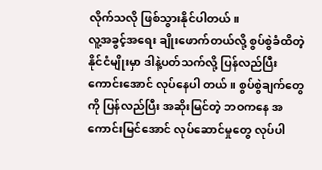လိုက်သလို ဖြစ်သွားနိုင်ပါတယ်။
လူ့အခွင့်အရေး ချိုးဖောက်တယ်လို့ စွပ်စွဲခံထိတဲ့ နိုင်ငံမျိုးမှာ ဒါနဲ့ပတ်သက်လို့ ပြန်လည်ပြီး ကောင်းအောင် လုပ်နေပါ တယ်။ စွပ်စွဲချက်တွေကို ပြန်လည်ပြီး အဆိုးမြင်တဲ့ ဘဝကနေ အကောင်းမြင်အောင် လုပ်ဆောင်မှုတွေ လုပ်ပါ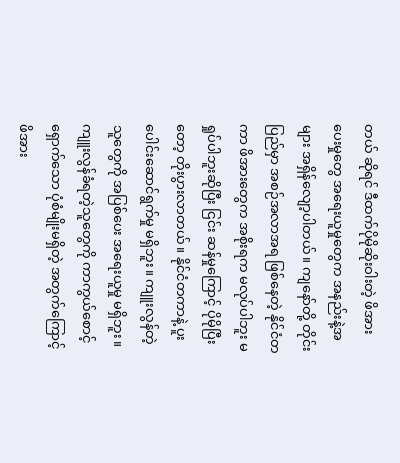တယ် ဆိုရင် ဒီထက်ပိုမိုဆိုးဝါးတဲ့ ဖိအားပေးမှုတွေ အရေးယူမှုတွေက အနည်းနဲ့အများ အရှိန်လျော့ပါတယ်။ ကျနော်တို့ တိုင်းပြည်မှာ အစဉ်အလာအရ ဖြစ်နေတဲ့ နိုင်ငံတကာ ဖိအားတွေက အစိုးရက မလုပ်ပါဘူး မရှုပ်ပါဘူးဆိုပြီး ငြင်း ဆန်မှုကြောင့် ပိုမိုပြီးတော့ တိုးပွားလာတယ်။ နိုင်ငံတကာနဲ့ ပူးပေါင်းဆောင်ရွက်မှု မရှိဘူး။ ကျူးလွန်တဲ့သူတွေကို အပြစ်ပေး အရေးယူမှု မရှိဘူး။ ကျူးလွန်ခံရတဲ့သူတွေကို ကာကွယ်စောင့်ရှောက်သော ပုံစံမျိုးမရှိတဲ့ အတွက်ကြောင့် ဖိအား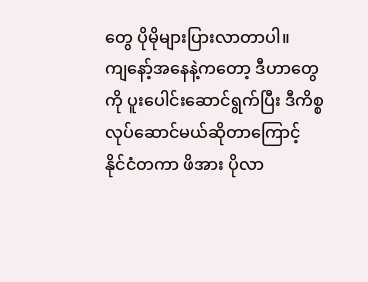တွေ ပိုမိုများပြားလာတာပါ။
ကျနော့်အနေနဲ့ကတော့ ဒီဟာတွေကို ပူးပေါင်းဆောင်ရွက်ပြီး ဒီကိစ္စ လုပ်ဆောင်မယ်ဆိုတာကြောင့် နိုင်ငံတကာ ဖိအား ပိုလာ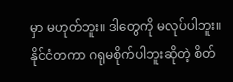မှာ မဟုတ်ဘူး။ ဒါတွေကို မလုပ်ပါဘူး။ နိုင်ငံတကာ ဂရုမစိုက်ပါဘူးဆိုတဲ့ စိတ်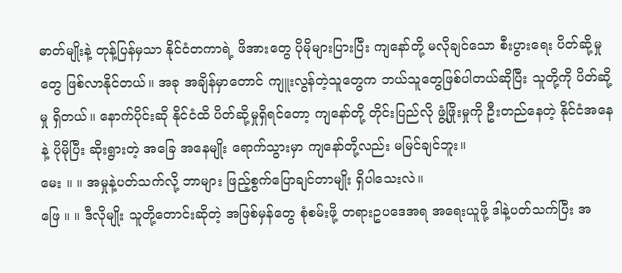ဓာတ်မျိုးနဲ့ တုန့်ပြန်မှသာ နိုင်ငံတကာရဲ့ ဖိအားတွေ ပိုမိုများပြားပြီး ကျနော်တို့ မလိုချင်သော စီးပွားရေး ပိတ်ဆို့မှုတွေ ဖြစ်လာနိုင်တယ်။ အခု အချိန်မှာတောင် ကျူးလွန်တဲ့သူတွေက ဘယ်သူတွေဖြစ်ပါတယ်ဆိုပြီး သူတို့ကို ပိတ်ဆို့မှု ရှိတယ်။ နောက်ပိုင်းဆို နိုင်ငံထိ ပိတ်ဆို့မှုရှိရင်တော့ ကျနော်တို့ တိုင်းပြည်လို ဖွံ့ဖြိုးမှုကို ဦးတည်နေတဲ့ နိုင်ငံအနေနဲ့ ပိုမိုပြီး ဆိုးရွားတဲ့ အခြေ အနေမျိုး ရောက်သွားမှာ ကျနော်တို့လည်း မမြင်ချင်ဘူး။
မေး ။ ။ အမှုနဲ့ပတ်သက်လို့ ဘာများ ဖြည့်စွက်ပြောချင်တာမျိုး ရှိပါသေးလဲ။
ဖြေ ။ ။ ဒီလိုမျိုး သူတို့တောင်းဆိုတဲ့ အဖြစ်မှန်တွေ စုံစမ်းဖို့ တရားဥပဒေအရ အရေးယူဖို့ ဒါနဲ့ပတ်သက်ပြီး အ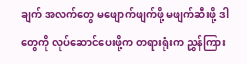ချက် အလက်တွေ မဖျောက်ဖျက်ဖို့ မဖျက်ဆီးဖို့ ဒါတွေကို လုပ်ဆောင်ပေးဖို့က တရားရုံးက ညွှန်ကြား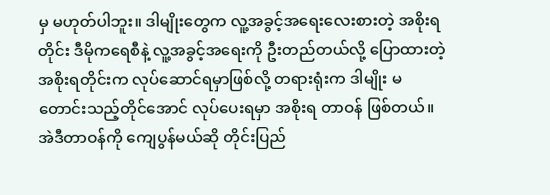မှ မဟုတ်ပါဘူး။ ဒါမျိုးတွေက လူ့အခွင့်အရေးလေးစားတဲ့ အစိုးရတိုင်း ဒီမိုကရေစီနဲ့ လူ့အခွင့်အရေးကို ဦးတည်တယ်လို့ ပြောထားတဲ့ အစိုးရတိုင်းက လုပ်ဆောင်ရမှာဖြစ်လို့ တရားရုံးက ဒါမျိုး မတောင်းသည့်တိုင်အောင် လုပ်ပေးရမှာ အစိုးရ တာဝန် ဖြစ်တယ်။ အဲဒီတာဝန်ကို ကျေပွန်မယ်ဆို တိုင်းပြည်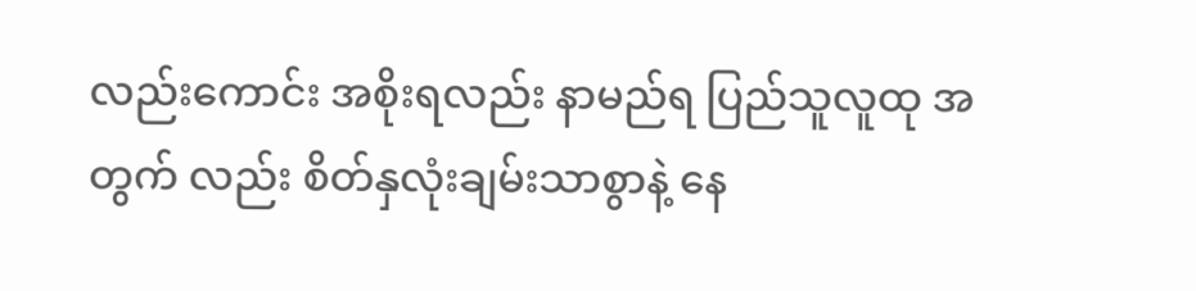လည်းကောင်း အစိုးရလည်း နာမည်ရ ပြည်သူလူထု အတွက် လည်း စိတ်နှလုံးချမ်းသာစွာနဲ့ နေ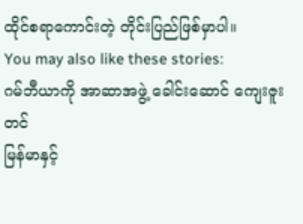ထိုင်စရာကောင်းတဲ့ တိုင်းပြည်ဖြစ်မှာပါ။
You may also like these stories:
ဂမ်ဘီယာကို အာဆာအဖွဲ့ ခေါင်းဆောင် ကျေးဇူးတင်
မြန်မာနှင့်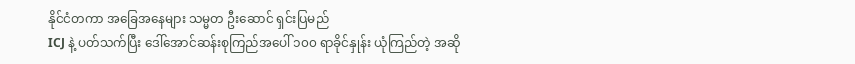နိုင်ငံတကာ အခြေအနေများ သမ္မတ ဦးဆောင် ရှင်းပြမည်
ICJ နဲ့ ပတ်သက်ပြီး ဒေါ်အောင်ဆန်းစုကြည်အပေါ် ၁၀၀ ရာခိုင်နှုန်း ယုံကြည်တဲ့ အဆို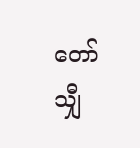တော် သျှီ